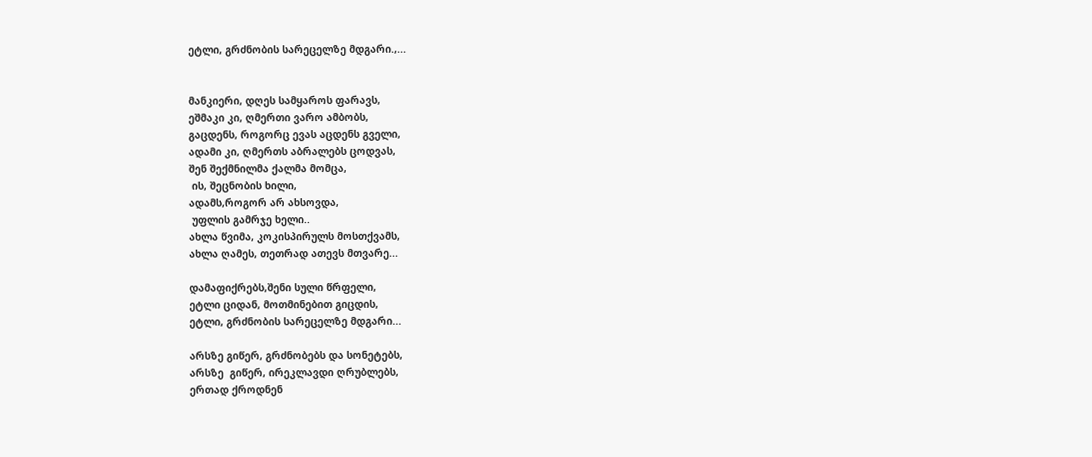ეტლი, გრძნობის სარეცელზე მდგარი.,...


მანკიერი, დღეს სამყაროს ფარავს,
ეშმაკი კი, ღმერთი ვარო ამბობს,
გაცდენს, როგორც ევას აცდენს გველი,
ადამი კი, ღმერთს აბრალებს ცოდვას,
შენ შექმნილმა ქალმა მომცა,
 ის, შეცნობის ხილი,
ადამს,როგორ არ ახსოვდა,
 უფლის გამრჯე ხელი..
ახლა წვიმა, კოკისპირულს მოსთქვამს,
ახლა ღამეს, თეთრად ათევს მთვარე...

დამაფიქრებს,შენი სული წრფელი,
ეტლი ციდან, მოთმინებით გიცდის,
ეტლი, გრძნობის სარეცელზე მდგარი...

არსზე გიწერ, გრძნობებს და სონეტებს,
არსზე  გიწერ, ირეკლავდი ღრუბლებს,
ერთად ქროდნენ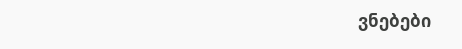ვნებები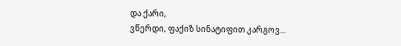და ქარი,
ვწერდი, ფაქიზ სინატიფით კარგოვ...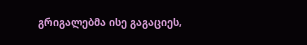გრიგალებმა ისე გაგაციეს,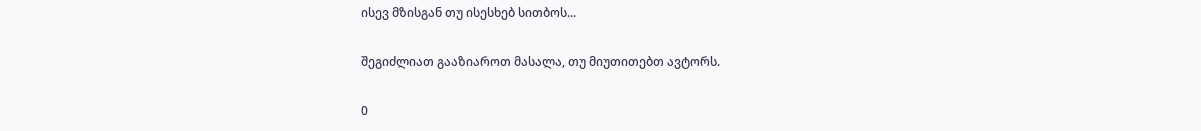ისევ მზისგან თუ ისესხებ სითბოს...

შეგიძლიათ გააზიაროთ მასალა, თუ მიუთითებთ ავტორს.

0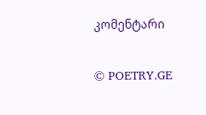კომენტარი

© POETRY.GE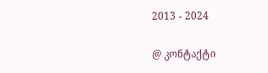2013 - 2024

@ კონტაქტი